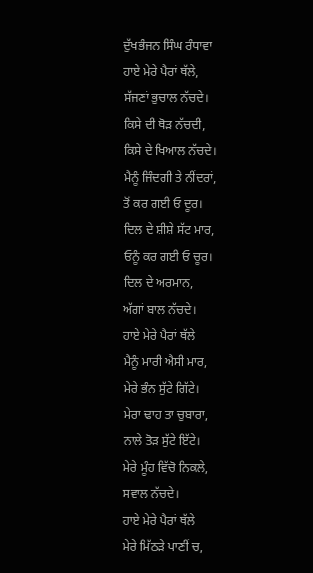ਦੁੱਖਭੰਜਨ ਸਿੰਘ ਰੰਧਾਵਾ
ਹਾਏ ਮੇਰੇ ਪੈਰਾਂ ਥੱਲੇ,
ਸੱਜਣਾਂ ਭੁਚਾਲ ਨੱਚਦੇ।
ਕਿਸੇ ਦੀ ਥੋੜ ਨੱਚਦੀ,
ਕਿਸੇ ਦੇ ਖਿਆਲ ਨੱਚਦੇ।
ਮੈਨੂੰ ਜਿੰਦਗੀ ਤੇ ਨੀਂਦਰਾਂ,
ਤੋਂ ਕਰ ਗਈ ਓ ਦੂਰ।
ਦਿਲ ਦੇ ਸ਼ੀਸ਼ੇ ਸੱਟ ਮਾਰ,
ਓਨੂੰ ਕਰ ਗਈ ਓ ਚੂਰ।
ਦਿਲ ਦੇ ਅਰਮਾਨ,
ਅੱਗਾਂ ਬਾਲ ਨੱਚਦੇ।
ਹਾਏ ਮੇਰੇ ਪੈਰਾਂ ਥੱਲੇ
ਮੈਨੂੰ ਮਾਰੀ ਐਸੀ ਮਾਰ,
ਮੇਰੇ ਭੰਨ ਸੁੱਟੇ ਗਿੱਟੇ।
ਮੇਰਾ ਢਾਹ ਤਾ ਚੁਬਾਰਾ,
ਨਾਲੇ ਤੋੜ ਸੁੱਟੇ ਇੱਟੇ।
ਮੇਰੇ ਮੂੰਹ ਵਿੱਚੋ ਨਿਕਲੇ,
ਸਵਾਲ ਨੱਚਦੇ।
ਹਾਏ ਮੇਰੇ ਪੈਰਾਂ ਥੱਲੇ
ਮੇਰੇ ਮਿੱਠੜੇ ਪਾਣੀਂ ਚ,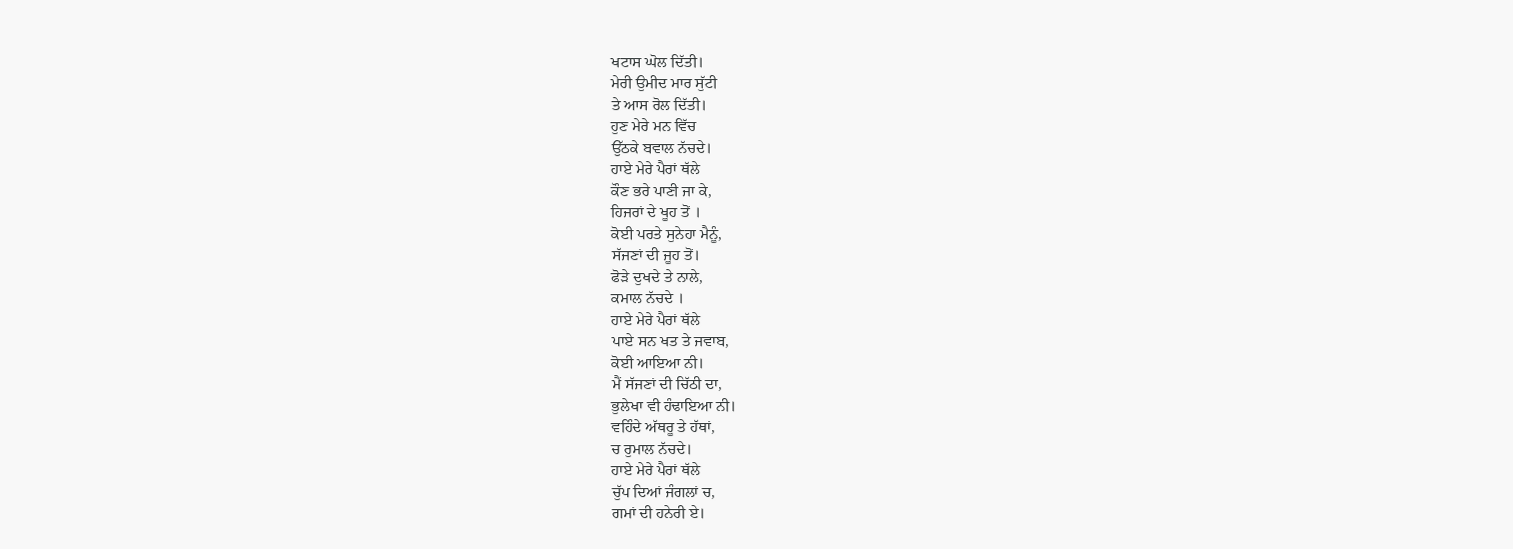ਖਟਾਸ ਘੋਲ ਦਿੱਤੀ।
ਮੇਰੀ ਉਮੀਦ ਮਾਰ ਸੁੱਟੀ
ਤੇ ਆਸ ਰੋਲ ਦਿੱਤੀ।
ਹੁਣ ਮੇਰੇ ਮਨ ਵਿੱਚ
ਉੱਠਕੇ ਬਵਾਲ ਨੱਚਦੇ।
ਹਾਏ ਮੇਰੇ ਪੈਰਾਂ ਥੱਲੇ
ਕੌਣ ਭਰੇ ਪਾਣੀ ਜਾ ਕੇ,
ਹਿਜਰਾਂ ਦੇ ਖੂਹ ਤੋਂ ।
ਕੋਈ ਪਰਤੇ ਸੁਨੇਹਾ ਮੈਨੂੰ,
ਸੱਜਣਾਂ ਦੀ ਜੂਹ ਤੋਂ।
ਫੋੜੇ ਦੁਖਦੇ ਤੇ ਨਾਲੇ,
ਕਮਾਲ ਨੱਚਦੇ ।
ਹਾਏ ਮੇਰੇ ਪੈਰਾਂ ਥੱਲੇ
ਪਾਏ ਸਨ ਖਤ ਤੇ ਜਵਾਬ,
ਕੋਈ ਆਇਆ ਨੀ।
ਮੈਂ ਸੱਜਣਾਂ ਦੀ ਚਿੱਠੀ ਦਾ,
ਭੁਲੇਖਾ ਵੀ ਹੰਢਾਇਆ ਨੀ।
ਵਹਿੰਦੇ ਅੱਥਰੂ ਤੇ ਹੱਥਾਂ,
ਚ ਰੁਮਾਲ ਨੱਚਦੇ।
ਹਾਏ ਮੇਰੇ ਪੈਰਾਂ ਥੱਲੇ
ਚੁੱਪ ਦਿਆਂ ਜੰਗਲਾਂ ਚ,
ਗਮਾਂ ਦੀ ਹਨੇਰੀ ਏ।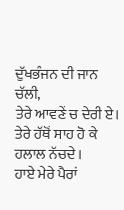ਦੁੱਖਭੰਜਨ ਦੀ ਜਾਨ ਚੱਲੀ,
ਤੇਰੇ ਆਵਣੇਂ ਚ ਦੇਰੀ ਏ।
ਤੇਰੇ ਹੱਥੋਂ ਸਾਹ ਹੋ ਕੇ
ਹਲਾਲ ਨੱਚਦੇ।
ਹਾਏ ਮੇਰੇ ਪੈਰਾਂ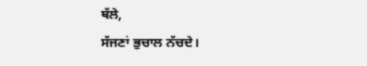ਥੱਲੇ,
ਸੱਜਣਾਂ ਭੁਚਾਲ ਨੱਚਦੇ।